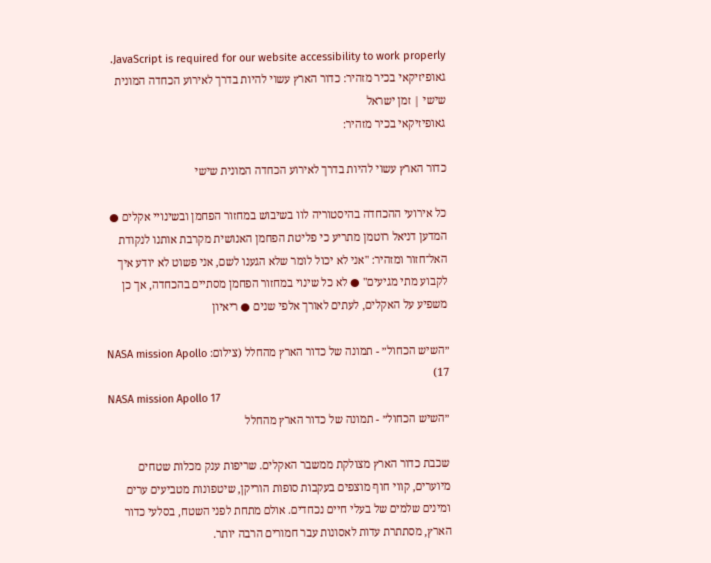JavaScript is required for our website accessibility to work properly. גאופיזיקאי בכיר מזהיר: כדור הארץ עשוי להיות בדרך לאירוע הכחדה המונית שישי | זמן ישראל
גאופיזיקאי בכיר מזהיר:

כדור הארץ עשוי להיות בדרך לאירוע הכחדה המונית שישי

כל אירועי ההכחדה בהיסטוריה לוו בשיבוש במחזור הפחמן ובשינויי אקלים ● המדען דניאל רוטמן מתריע כי פליטת הפחמן האנושית מקרבת אותנו לנקודת האל־חזור ומזהיר: "אני לא יכול לומר שלא הגענו לשם, אני פשוט לא יודע איך לקבוע מתי מגיעים" ● לא כל שינוי במחזור הפחמן מסתיים בהכחדה, אך כן משפיע על האקלים, לעתים לאורך אלפי שנים ● ריאיון

״השיש הכחול״ - תמונה של כדור הארץ מהחלל (צילום: NASA mission Apollo 17)
NASA mission Apollo 17
״השיש הכחול״ - תמונה של כדור הארץ מהחלל

שכבת כדור הארץ מצולקת ממשבר האקלים. שריפות ענק מכלות שטחים מיוערים, קווי חוף מוצפים בעקבות סופות הוריקן, שיטפונות מטביעים ערים ומינים שלמים של בעלי חיים נכחדים. אולם מתחת לפני השטח, בסלעי כדור הארץ, מסתתרת עדות לאסונות עבר חמורים הרבה יותר.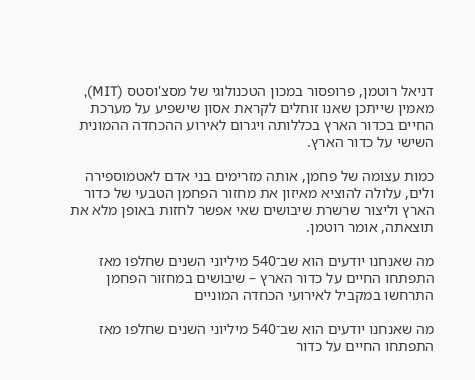דניאל רוטמן, פרופסור במכון הטכנולוגי של מסצ'וסטס (MIT), מאמין שייתכן שאנו זוחלים לקראת אסון שישפיע על מערכת החיים בכדור הארץ בכללותה ויגרום לאירוע ההכחדה ההמונית השישי על כדור הארץ.

כמות עצומה של פחמן, אותה מזרימים בני אדם לאטמוספירה ולים, עלולה להוציא מאיזון את מחזור הפחמן הטבעי של כדור הארץ וליצור שרשרת שיבושים שאי אפשר לחזות באופן מלא את תוצאתה, אומר רוטמן.

מה שאנחנו יודעים הוא שב־540 מיליוני השנים שחלפו מאז התפתחו החיים על כדור הארץ – שיבושים במחזור הפחמן התרחשו במקביל לאירועי הכחדה המוניים

מה שאנחנו יודעים הוא שב־540 מיליוני השנים שחלפו מאז התפתחו החיים על כדור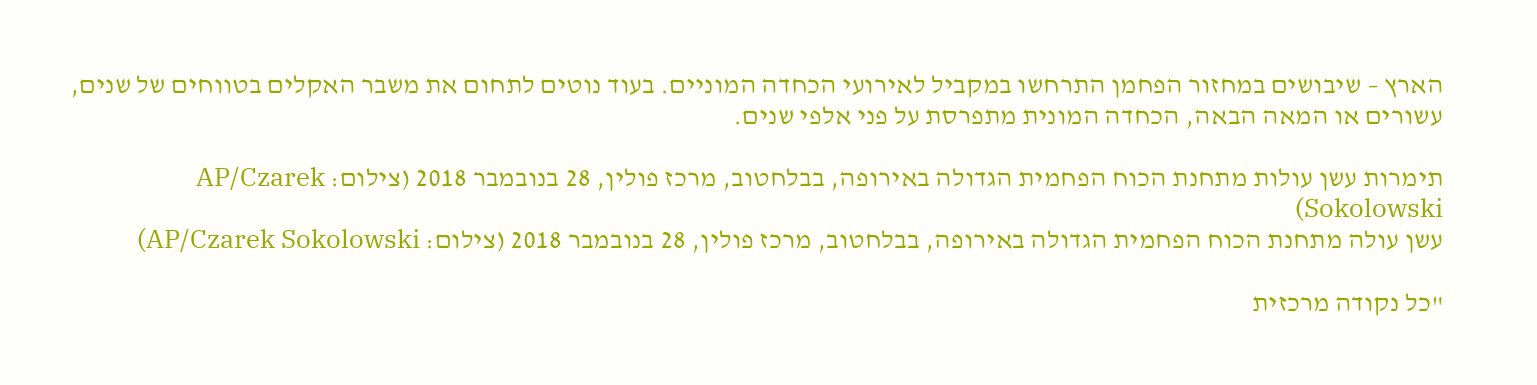הארץ – שיבושים במחזור הפחמן התרחשו במקביל לאירועי הכחדה המוניים. בעוד נוטים לתחום את משבר האקלים בטווחים של שנים, עשורים או המאה הבאה, הכחדה המונית מתפרסת על פני אלפי שנים.

תימרות עשן עולות מתחנת הכוח הפחמית הגדולה באירופה, בבלחטוב, מרכז פולין, 28 בנובמבר 2018 (צילום: AP/Czarek Sokolowski)
עשן עולה מתחנת הכוח הפחמית הגדולה באירופה, בבלחטוב, מרכז פולין, 28 בנובמבר 2018 (צילום: AP/Czarek Sokolowski)

"כל נקודה מרכזית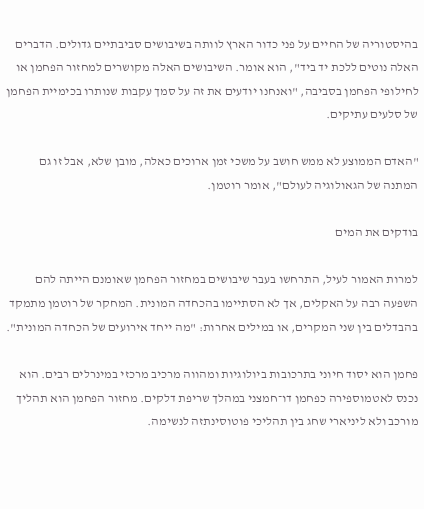בהיסטוריה של החיים על פני כדור הארץ לוותה בשיבושים סביבתיים גדולים. הדברים האלה נוטים ללכת יד ביד", הוא אומר. השיבושים האלה מקושרים למחזור הפחמן או לחילופי הפחמן בסביבה, "ואנחנו יודעים את זה על סמך עקבות שנותרו בכימיית הפחמן של סלעים עתיקים.

"האדם הממוצע לא ממש חושב על משכי זמן ארוכים כאלה, מובן שלא, אבל זו גם המתנה של הגאולוגיה לעולם", אומר רוטמן.

בודקים את המים

למרות האמור לעיל, התרחשו בעבר שיבושים במחזור הפחמן שאומנם הייתה להם השפעה רבה על האקלים, אך לא הסתיימו בהכחדה המונית. המחקר של רוטמן מתמקד בהבדלים בין שני המקרים, או במילים אחרות: "מה ייחד אירועים של הכחדה המונית".

פחמן הוא יסוד חיוני בתרכובות ביולוגיות ומהווה מרכיב מרכזי במינרלים רבים. הוא נכנס לאטמוספירה כפחמן דו־חמצני במהלך שריפת דלקים. מחזור הפחמן הוא תהליך מורכב ולא ליניארי שחג בין תהליכי פוטוסינתזה לנשימה.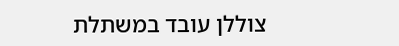צוללן עובד במשתלת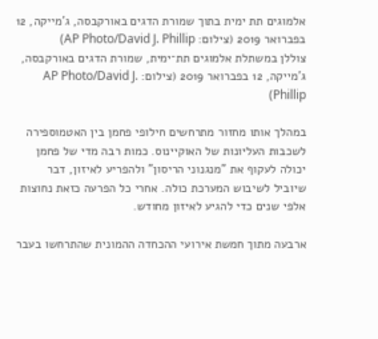אלמוגים תת ימית בתוך שמורת הדגים באורקבסה, ג'מייקה, 12 בפברואר 2019 (צילום: AP Photo/David J. Phillip)
צוללן במשתלת אלמוגים תת־ימית, שמורת הדגים באורקבסה, ג'מייקה, 12 בפברואר 2019 (צילום: AP Photo/David J. Phillip)

במהלך אותו מחזור מתרחשים חילופי פחמן בין האטמוספירה לשכבות העליונות של האוקיינוס. כמות רבה מדי של פחמן יכולה לעקוף את "מנגנוני הריסון" ולהפריע לאיזון, דבר שיוביל לשיבוש המערכת כולה. אחרי כל הפרעה כזאת נחוצות אלפי שנים כדי להגיע לאיזון מחודש.

ארבעה מתוך חמשת אירועי ההכחדה ההמונית שהתרחשו בעבר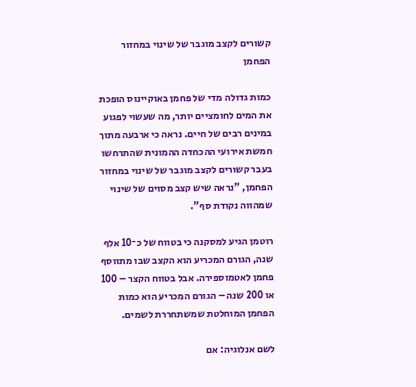קשורים לקצב מוגבר של שינוי במחזור הפחמן

כמות גדולה מדי של פחמן באוקיינוס הופכת את המים לחומציים יותר, מה שעשוי לפגוע במינים רבים של חיים. נראה כי ארבעה מתוך חמשת אירועי ההכחדה ההמונית שהתרחשו בעבר קשורים לקצב מוגבר של שינוי במחזור הפחמן, "נראה שיש קצב מסוים של שינוי שמהווה נקודת סף".

רוטמן הגיע למסקנה כי בטווח של כ־10 אלף שנה, הגורם המכריע הוא הקצב שבו מתווסף פחמן לאטמוספירה. אבל בטווח הקצר – 100 או 200 שנה – הגורם המכריע הוא כמות הפחמן המוחלטת שמשתחררת לשמים.

לשם אנלוגיה: אם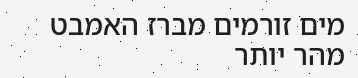מים זורמים מברז האמבט מהר יותר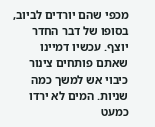מכפי שהם יורדים לביוב, בסופו של דבר החדר יוצף. עכשיו דמיינו שאתם פותחים צינור כיבוי אש למשך כמה שניות. המים לא ירדו כמעט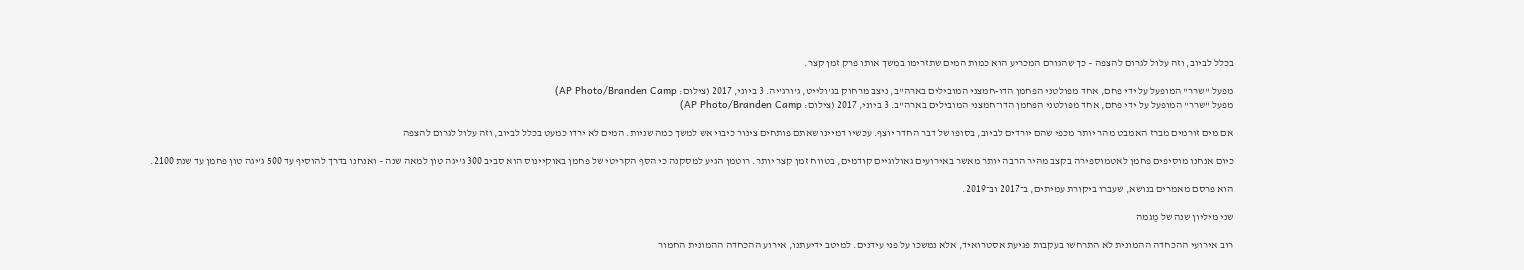בכלל לביוב, וזה עלול לגרום להצפה – כך שהגורם המכריע הוא כמות המים שתזרימו במשך אותו פרק זמן קצר.

מפעל "שרר" המופעל על ידי פחם, אחד מפולטני הפחמן הדו-חמצני המובילים בארה"ב, ניצב מרחוק בג'ולייט, ג'ורג'יה. 3 ביוני, 2017 (צילום: AP Photo/Branden Camp)
מפעל "שרר" המופעל על ידי פחם, אחד מפולטני הפחמן הדו־חמצני המובילים בארה"ב. 3 ביוני, 2017 (צילום: AP Photo/Branden Camp)

אם מים זורמים מברז האמבט מהר יותר מכפי שהם יורדים לביוב, בסופו של דבר החדר יוצף. עכשיו דמיינו שאתם פותחים צינור כיבוי אש למשך כמה שניות. המים לא ירדו כמעט בכלל לביוב, וזה עלול לגרום להצפה

כיום אנחנו מוסיפים פחמן לאטמוספירה בקצב מהיר הרבה יותר מאשר באירועים גאולוגיים קודמים, בטווח זמן קצר יותר. רוטמן הגיע למסקנה כי הסף הקריטי של פחמן באוקיינוס הוא סביב 300 ג'יגה טון למאה שנה – ואנחנו בדרך להוסיף עד 500 ג'יגה טון פחמן עד שנת 2100.

הוא פרסם מאמרים בנושא, שעברו ביקורת עמיתים, ב־2017 וב־2019.

שני מיליון שנה של מַגמה

רוב אירועי ההכחדה ההמונית לא התרחשו בעקבות פגיעת אסטרואיד, אלא נמשכו על פני עידנים. למיטב ידיעתנו, אירוע ההכחדה ההמונית החמור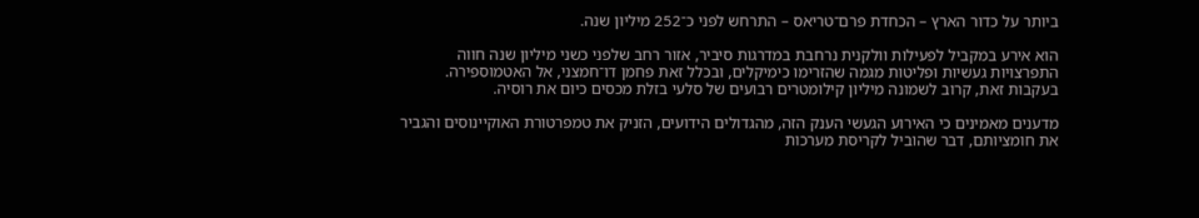ביותר על כדור הארץ – הכחדת פרם־טריאס – התרחש לפני כ־252 מיליון שנה.

הוא אירע במקביל לפעילות וולקנית נרחבת במדרגות סיביר, אזור רחב שלפני כשני מיליון שנה חווה התפרצויות געשיות ופליטות מגמה שהזרימו כימיקלים, ובכלל זאת פחמן דו־חמצני, אל האטמוספירה. בעקבות זאת, קרוב לשמונה מיליון קילומטרים רבועים של סלעי בזלת מכסים כיום את רוסיה.

מדענים מאמינים כי האירוע הגעשי הענק הזה, מהגדולים הידועים, הזניק את טמפרטורת האוקיינוסים והגביר את חומציותם, דבר שהוביל לקריסת מערכות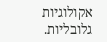אקולוגיות גלובליות.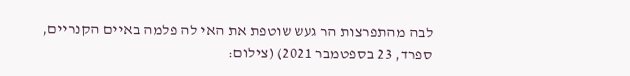לבה מהתפרצות הר געש שוטפת את האי לה פלמה באיים הקנריים, ספרד, 23 בספטמבר 2021) (צילום: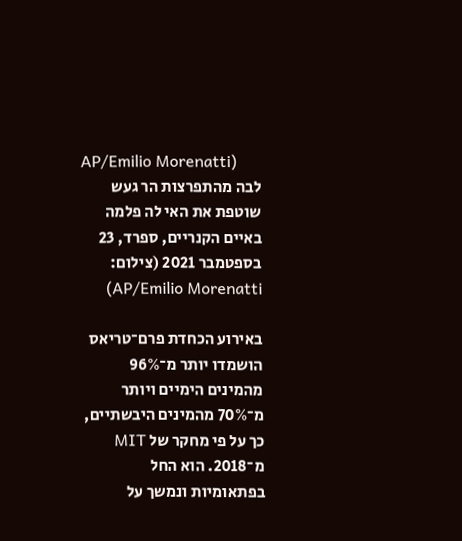AP/Emilio Morenatti)
לבה מהתפרצות הר געש שוטפת את האי לה פלמה באיים הקנריים, ספרד, 23 בספטמבר 2021 (צילום: AP/Emilio Morenatti)

באירוע הכחדת פרם־טריאס הושמדו יותר מ־96% מהמינים הימיים ויותר מ־70% מהמינים היבשתיים, כך על פי מחקר של MIT מ־2018. הוא החל בפתאומיות ונמשך על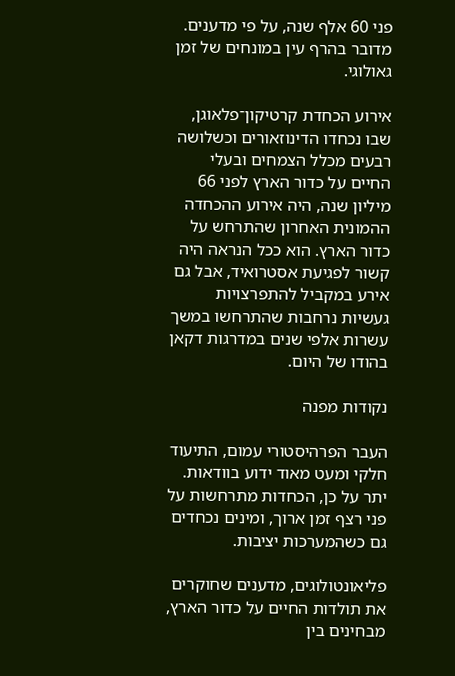פני 60 אלף שנה, על פי מדענים. מדובר בהרף עין במונחים של זמן גאולוגי.

אירוע הכחדת קרטיקון־פלאוגן, שבו נכחדו הדינוזאורים וכשלושה רבעים מכלל הצמחים ובעלי החיים על כדור הארץ לפני 66 מיליון שנה, היה אירוע ההכחדה ההמונית האחרון שהתרחש על כדור הארץ. הוא ככל הנראה היה קשור לפגיעת אסטרואיד, אבל גם אירע במקביל להתפרצויות געשיות נרחבות שהתרחשו במשך עשרות אלפי שנים במדרגות דקאן בהודו של היום.

נקודות מפנה

העבר הפרהיסטורי עמום, התיעוד חלקי ומעט מאוד ידוע בוודאות. יתר על כן, הכחדות מתרחשות על פני רצף זמן ארוך, ומינים נכחדים גם כשהמערכות יציבות.

פליאונטולוגים, מדענים שחוקרים את תולדות החיים על כדור הארץ, מבחינים בין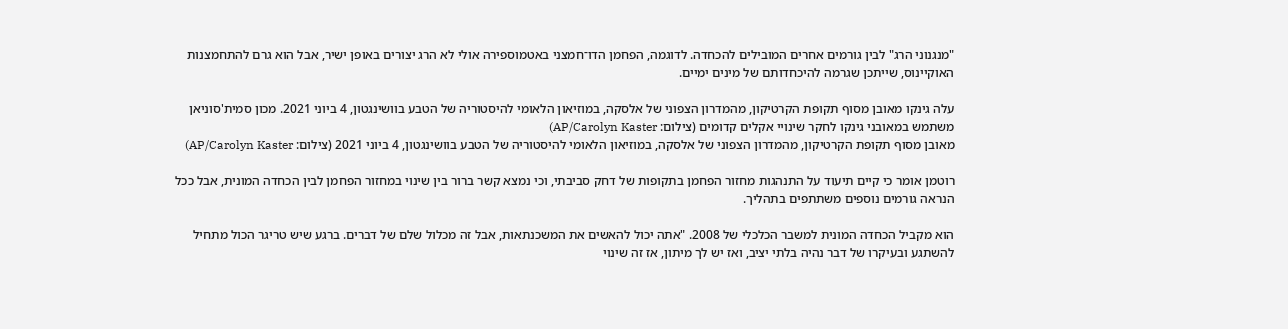"מנגנוני הרג" לבין גורמים אחרים המובילים להכחדה. לדוגמה, הפחמן הדו־חמצני באטמוספירה אולי לא הרג יצורים באופן ישיר, אבל הוא גרם להתחמצנות האוקיינוס, שייתכן שגרמה להיכחדותם של מינים ימיים.

עלה גינקו מאובן מסוף תקופת הקרטיקון, מהמדרון הצפוני של אלסקה, במוזיאון הלאומי להיסטוריה של הטבע בוושינגטון, 4 ביוני 2021. מכון סמית'סוניאן משתמש במאובני גינקו לחקר שינויי אקלים קדומים (צילום: AP/Carolyn Kaster)
מאובן מסוף תקופת הקרטיקון, מהמדרון הצפוני של אלסקה, במוזיאון הלאומי להיסטוריה של הטבע בוושינגטון, 4 ביוני 2021 (צילום: AP/Carolyn Kaster)

רוטמן אומר כי קיים תיעוד על התנהגות מחזור הפחמן בתקופות של דחק סביבתי, וכי נמצא קשר ברור בין שינוי במחזור הפחמן לבין הכחדה המונית, אבל ככל הנראה גורמים נוספים משתתפים בתהליך.

הוא מקביל הכחדה המונית למשבר הכלכלי של 2008. "אתה יכול להאשים את המשכנתאות, אבל זה מכלול שלם של דברים. ברגע שיש טריגר הכול מתחיל להשתגע ובעיקרו של דבר נהיה בלתי יציב, ואז יש לך מיתון, אז זה שינוי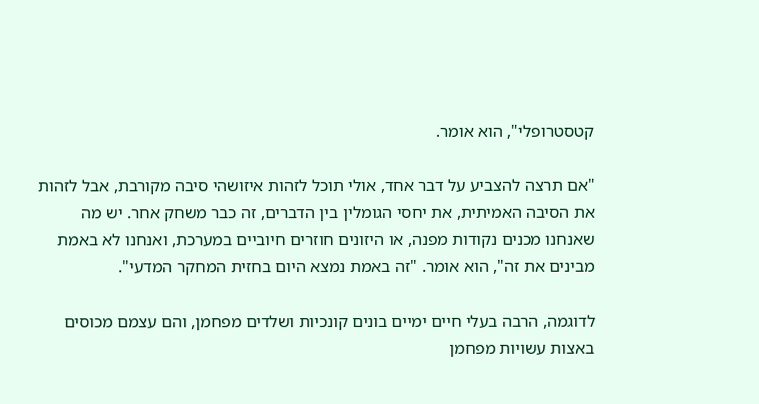קטסטרופלי", הוא אומר.

"אם תרצה להצביע על דבר אחד, אולי תוכל לזהות איזושהי סיבה מקורבת, אבל לזהות את הסיבה האמיתית, את יחסי הגומלין בין הדברים, זה כבר משחק אחר. יש מה שאנחנו מכנים נקודות מפנה, או היזונים חוזרים חיוביים במערכת, ואנחנו לא באמת מבינים את זה", הוא אומר. "זה באמת נמצא היום בחזית המחקר המדעי".

לדוגמה, הרבה בעלי חיים ימיים בונים קונכיות ושלדים מפחמן, והם עצמם מכוסים באצות עשויות מפחמן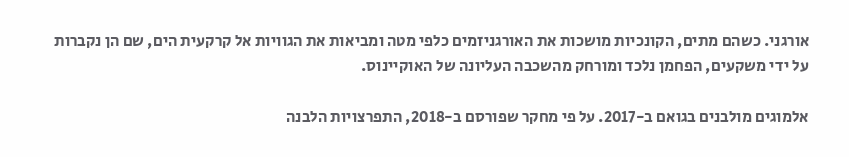אורגני. כשהם מתים, הקונכיות מושכות את האורגניזמים כלפי מטה ומביאות את הגוויות אל קרקעית הים, שם הן נקברות על ידי משקעים, הפחמן נלכד ומורחק מהשכבה העליונה של האוקיינוס.

אלמוגים מולבנים בגואם ב-2017. על פי מחקר שפורסם ב-2018, התפרצויות הלבנה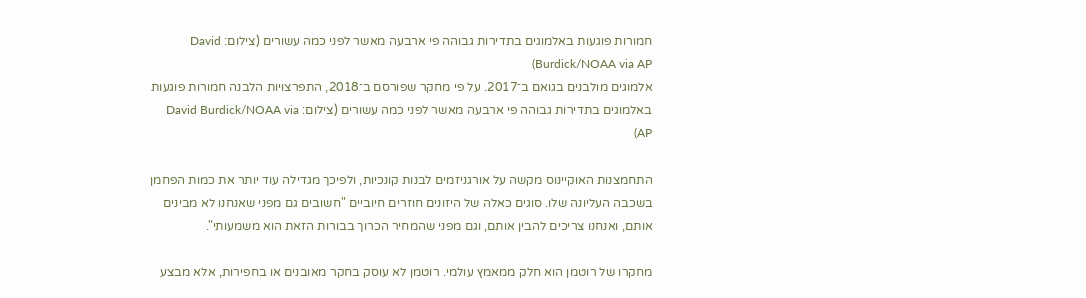חמורות פוגעות באלמוגים בתדירות גבוהה פי ארבעה מאשר לפני כמה עשורים (צילום: David Burdick/NOAA via AP)
אלמוגים מולבנים בגואם ב־2017. על פי מחקר שפורסם ב־2018, התפרצויות הלבנה חמורות פוגעות באלמוגים בתדירות גבוהה פי ארבעה מאשר לפני כמה עשורים (צילום: David Burdick/NOAA via AP)

התחמצנות האוקיינוס מקשה על אורגניזמים לבנות קונכיות, ולפיכך מגדילה עוד יותר את כמות הפחמן בשכבה העליונה שלו. סוגים כאלה של היזונים חוזרים חיוביים "חשובים גם מפני שאנחנו לא מבינים אותם, ואנחנו צריכים להבין אותם, וגם מפני שהמחיר הכרוך בבורות הזאת הוא משמעותי".

מחקרו של רוטמן הוא חלק ממאמץ עולמי. רוטמן לא עוסק בחקר מאובנים או בחפירות, אלא מבצע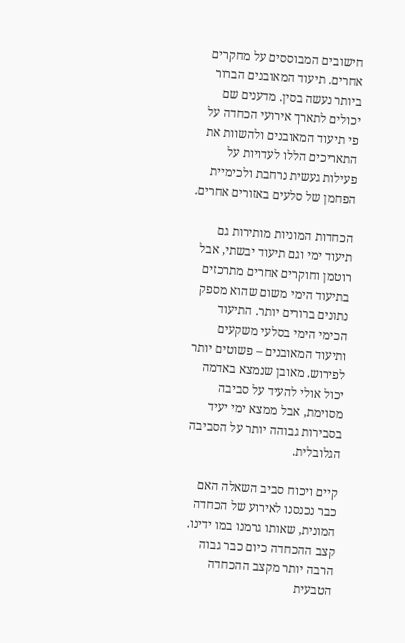חישובים המבוססים על מחקרים אחרים. תיעוד המאובנים הברור ביותר נעשה בסין. מדענים שם יכולים לתארך אירועי הכחדה על פי תיעוד המאובנים ולהשוות את התאריכים הללו לעדויות על פעילות געשית נרחבת ולכימיית הפחמן של סלעים באזורים אחרים.

הכחדות המוניות מותירות גם תיעוד ימי וגם תיעוד יבשתי, אבל רוטמן וחוקרים אחרים מתרכזים בתיעוד הימי משום שהוא מספק נתונים ברורים יותר. התיעוד הכימי הימי בסלעי משקעים ותיעוד המאובנים – פשוטים יותר לפירוש. מאובן שנמצא באדמה יכול אולי להעיד על סביבה מסוימת, אבל ממצא ימי יעיד בסבירות גבוהה יותר על הסביבה הגלובלית.

קיים ויכוח סביב השאלה האם כבר נכנסנו לאירוע של הכחדה המונית, שאותו גרמנו במו ידינו. קצב ההכחדה כיום כבר גבוה הרבה יותר מקצב ההכחדה הטבעית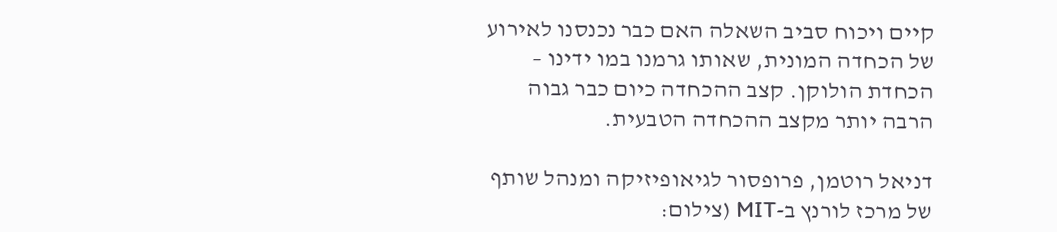קיים ויכוח סביב השאלה האם כבר נכנסנו לאירוע של הכחדה המונית, שאותו גרמנו במו ידינו – הכחדת הולוקן. קצב ההכחדה כיום כבר גבוה הרבה יותר מקצב ההכחדה הטבעית.

דניאל רוטמן, פרופסור לגיאופיזיקה ומנהל שותף של מרכז לורנץ ב-MIT (צילום: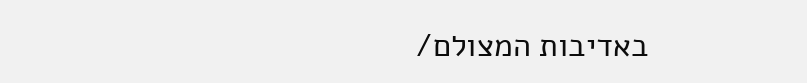באדיבות המצולם/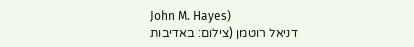John M. Hayes)
דניאל רוטמן (צילום: באדיבות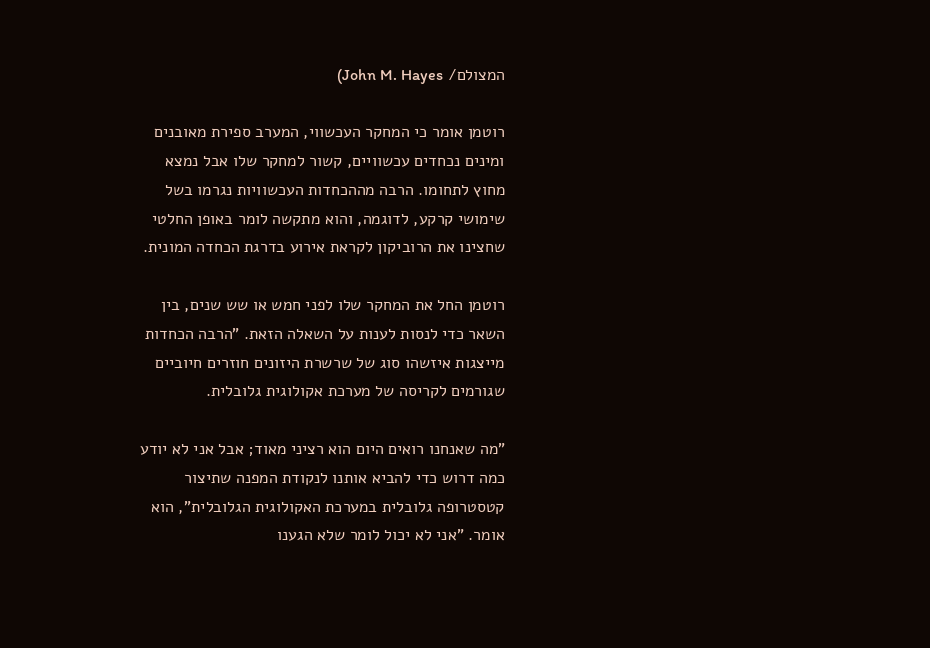המצולם/ John M. Hayes)

רוטמן אומר כי המחקר העכשווי, המערב ספירת מאובנים ומינים נכחדים עכשוויים, קשור למחקר שלו אבל נמצא מחוץ לתחומו. הרבה מההכחדות העכשוויות נגרמו בשל שימושי קרקע, לדוגמה, והוא מתקשה לומר באופן החלטי שחצינו את הרוביקון לקראת אירוע בדרגת הכחדה המונית.

רוטמן החל את המחקר שלו לפני חמש או שש שנים, בין השאר כדי לנסות לענות על השאלה הזאת. "הרבה הכחדות מייצגות איזשהו סוג של שרשרת היזונים חוזרים חיוביים שגורמים לקריסה של מערכת אקולוגית גלובלית.

"מה שאנחנו רואים היום הוא רציני מאוד; אבל אני לא יודע כמה דרוש כדי להביא אותנו לנקודת המפנה שתיצור קטסטרופה גלובלית במערכת האקולוגית הגלובלית", הוא אומר. "אני לא יכול לומר שלא הגענו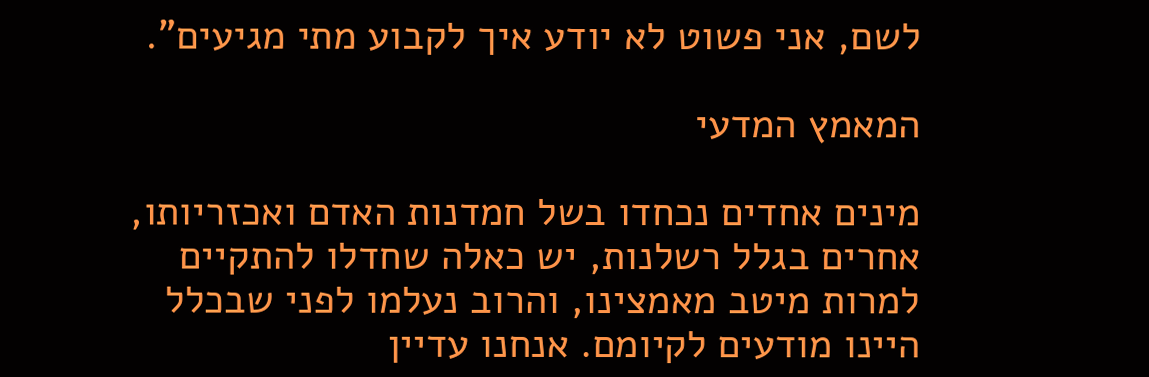לשם, אני פשוט לא יודע איך לקבוע מתי מגיעים".

המאמץ המדעי

מינים אחדים נכחדו בשל חמדנות האדם ואכזריותו, אחרים בגלל רשלנות, יש כאלה שחדלו להתקיים למרות מיטב מאמצינו, והרוב נעלמו לפני שבכלל היינו מודעים לקיומם. אנחנו עדיין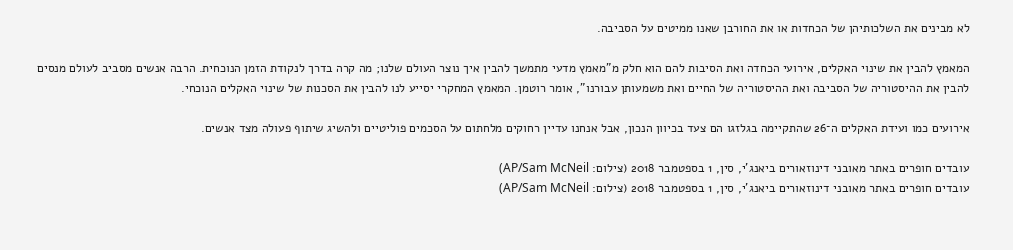לא מבינים את השלכותיהן של הכחדות או את החורבן שאנו ממיטים על הסביבה.

המאמץ להבין את שינוי האקלים, אירועי הכחדה ואת הסיבות להם הוא חלק מ"מאמץ מדעי מתמשך להבין איך נוצר העולם שלנו; מה קרה בדרך לנקודת הזמן הנוכחית. הרבה אנשים מסביב לעולם מנסים להבין את ההיסטוריה של הסביבה ואת ההיסטוריה של החיים ואת משמעותן עבורנו", אומר רוטמן. המאמץ המחקרי יסייע לנו להבין את הסכנות של שינוי האקלים הנוכחי.

אירועים כמו ועידת האקלים ה־26 שהתקיימה בגלזגו הם צעד בכיוון הנכון, אבל אנחנו עדיין רחוקים מלחתום על הסכמים פוליטיים ולהשיג שיתוף פעולה מצד אנשים.

עובדים חופרים באתר מאובני דינוזאורים ביאנג'י, סין, 1 בספטמבר 2018 (צילום: AP/Sam McNeil)
עובדים חופרים באתר מאובני דינוזאורים ביאנג'י, סין, 1 בספטמבר 2018 (צילום: AP/Sam McNeil)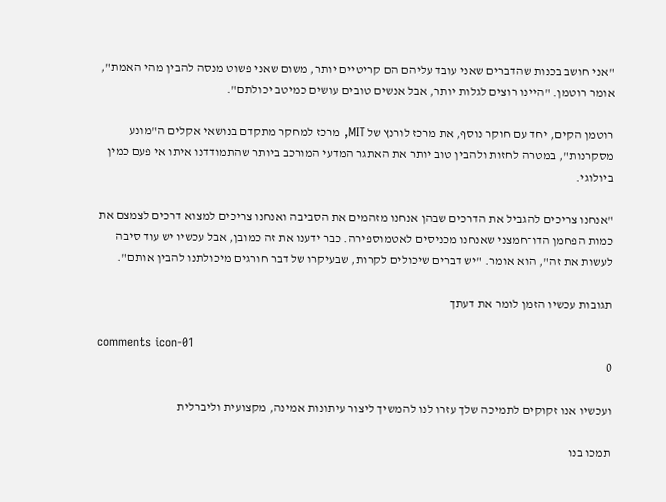"אני חושב בכנות שהדברים שאני עובד עליהם הם קריטיים יותר, משום שאני פשוט מנסה להבין מהי האמת", אומר רוטמן. "היינו רוצים לגלות יותר, אבל אנשים טובים עושים כמיטב יכולתם".

רוטמן הקים, יחד עם חוקר נוסף, את מרכז לורנץ של MIT, מרכז למחקר מתקדם בנושאי אקלים ה"מונע מסקרנות", במטרה לחזות ולהבין טוב יותר את האתגר המדעי המורכב ביותר שהתמודדנו איתו אי פעם כמין ביולוגי.

"אנחנו צריכים להגביל את הדרכים שבהן אנחנו מזהמים את הסביבה ואנחנו צריכים למצוא דרכים לצמצם את כמות הפחמן הדו־חמצני שאנחנו מכניסים לאטמוספירה. כבר ידענו את זה כמובן, אבל עכשיו יש עוד סיבה לעשות את זה", הוא אומר. "יש דברים שיכולים לקרות, שבעיקרו של דבר חורגים מיכולתנו להבין אותם".

תגובות עכשיו הזמן לומר את דעתך

comments icon-01
0

ועכשיו אנו זקוקים לתמיכה שלך עזרו לנו להמשיך ליצור עיתונות אמינה, מקצועית וליברלית

תמכו בנו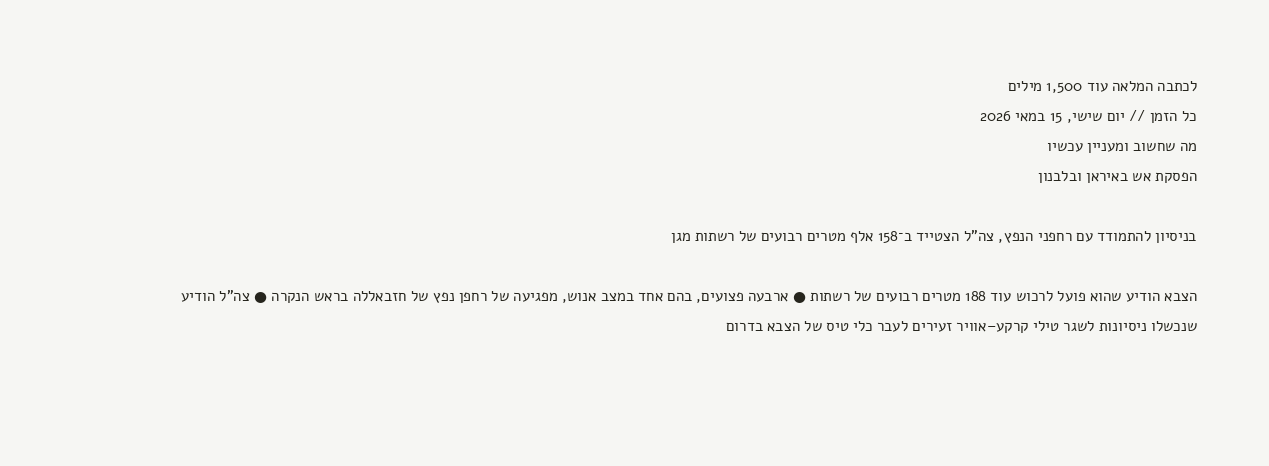לכתבה המלאה עוד 1,500 מילים
כל הזמן // יום שישי, 15 במאי 2026
מה שחשוב ומעניין עכשיו
הפסקת אש באיראן ובלבנון

בניסיון להתמודד עם רחפני הנפץ, צה"ל הצטייד ב־158 אלף מטרים רבועים של רשתות מגן

הצבא הודיע שהוא פועל לרכוש עוד 188 מטרים רבועים של רשתות ● ארבעה פצועים, בהם אחד במצב אנוש, מפגיעה של רחפן נפץ של חזבאללה בראש הנקרה ● צה"ל הודיע שנכשלו ניסיונות לשגר טילי קרקע–אוויר זעירים לעבר כלי טיס של הצבא בדרום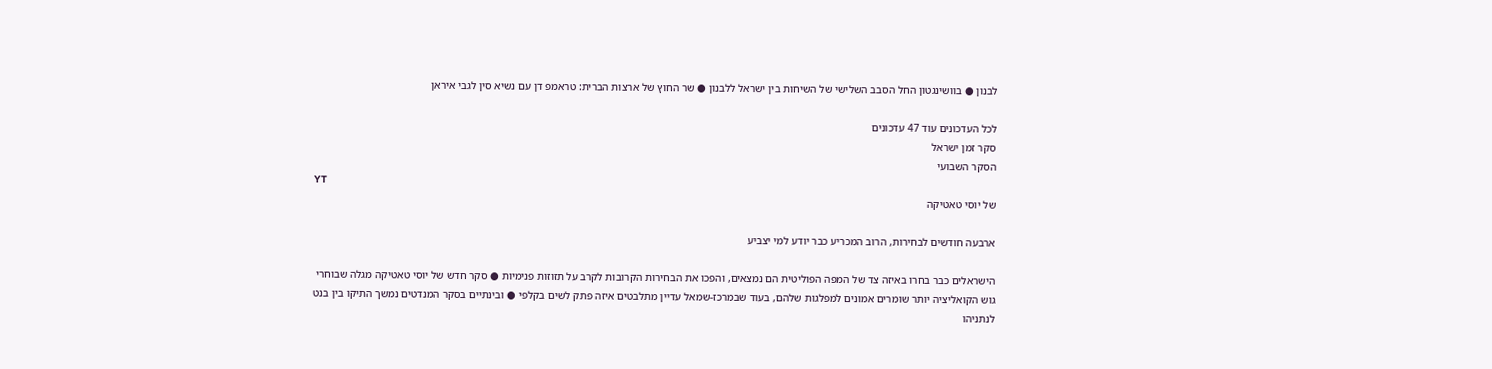לבנון ● בוושינגטון החל הסבב השלישי של השיחות בין ישראל ללבנון ● שר החוץ של ארצות הברית: טראמפ דן עם נשיא סין לגבי איראן

לכל העדכונים עוד 47 עדכונים
סקר זמן ישראל
הסקר השבועי
YT
של יוסי טאטיקה

ארבעה חודשים לבחירות, הרוב המכריע כבר יודע למי יצביע

הישראלים כבר בחרו באיזה צד של המפה הפוליטית הם נמצאים, והפכו את הבחירות הקרובות לקרב על תזוזות פנימיות ● סקר חדש של יוסי טאטיקה מגלה שבוחרי גוש הקואליציה יותר שומרים אמונים למפלגות שלהם, בעוד שבמרכז-שמאל עדיין מתלבטים איזה פתק לשים בקלפי ● ובינתיים בסקר המנדטים נמשך התיקו בין בנט לנתניהו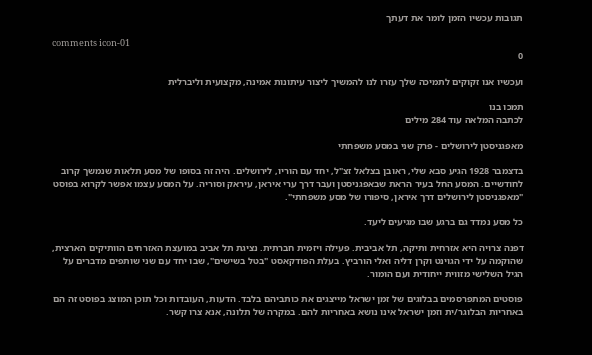תגובות עכשיו הזמן לומר את דעתך

comments icon-01
0

ועכשיו אנו זקוקים לתמיכה שלך עזרו לנו להמשיך ליצור עיתונות אמינה, מקצועית וליברלית

תמכו בנו
לכתבה המלאה עוד 284 מילים

מאפגניסטן לירושלים - פרק שני במסע משפחתי

בדצמבר 1928 הגיע סבא שלי, ראובן בצלאל זצ"ל, יחד עם הוריו, לירושלים. היה זה בסופו של מסע תלאות שנמשך קרוב לחודשיים. המסע החל בעיר הראת שבאפגניסטן ועבר דרך ערי איראן, עיראק וסוריה. על המסע עצמו אפשר לקרוא בפוסט "מאפגניסטן לירושלים דרך איראן, סיפורו של מסע משפחתי".

כל מסע נמדד גם ברגע שבו מגיעים ליעד.

דפנה צרויה היא אזרחית ותיקה, תל אביבית. פעילה ויזמית חברתית. נציגת תל אביב במועצת האזרחים הוותיקים הארצית, שהוקמה על ידי הגוינט וקרן דליה ואלי הורביץ. בעלת הפודקאסט "בטל בשישים", שבו יחד עם שני שותפים מדברים על הגיל השלישי מזווית ייחודית ועם הומור.

פוסטים המתפרסמים בבלוגים של זמן ישראל מייצגים את כותביהם בלבד. הדעות, העובדות וכל תוכן המוצג בפוסט זה הם באחריות הבלוגר/ית וזמן ישראל אינו נושא באחריות להם. במקרה של תלונה, אנא צרו קשר.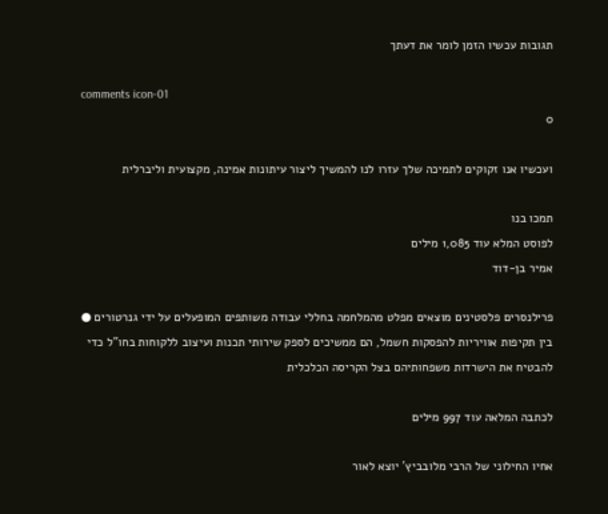תגובות עכשיו הזמן לומר את דעתך

comments icon-01
0

ועכשיו אנו זקוקים לתמיכה שלך עזרו לנו להמשיך ליצור עיתונות אמינה, מקצועית וליברלית

תמכו בנו
לפוסט המלא עוד 1,085 מילים
אמיר בן-דוד

פרילנסרים פלסטינים מוצאים מפלט מהמלחמה בחללי עבודה משותפים המופעלים על ידי גנרטורים ● בין תקיפות אוויריות להפסקות חשמל, הם ממשיכים לספק שירותי תכנות ועיצוב ללקוחות בחו"ל כדי להבטיח את הישרדות משפחותיהם בצל הקריסה הכלכלית

לכתבה המלאה עוד 997 מילים

אחיו החילוני של הרבי מלובביץ' יוצא לאור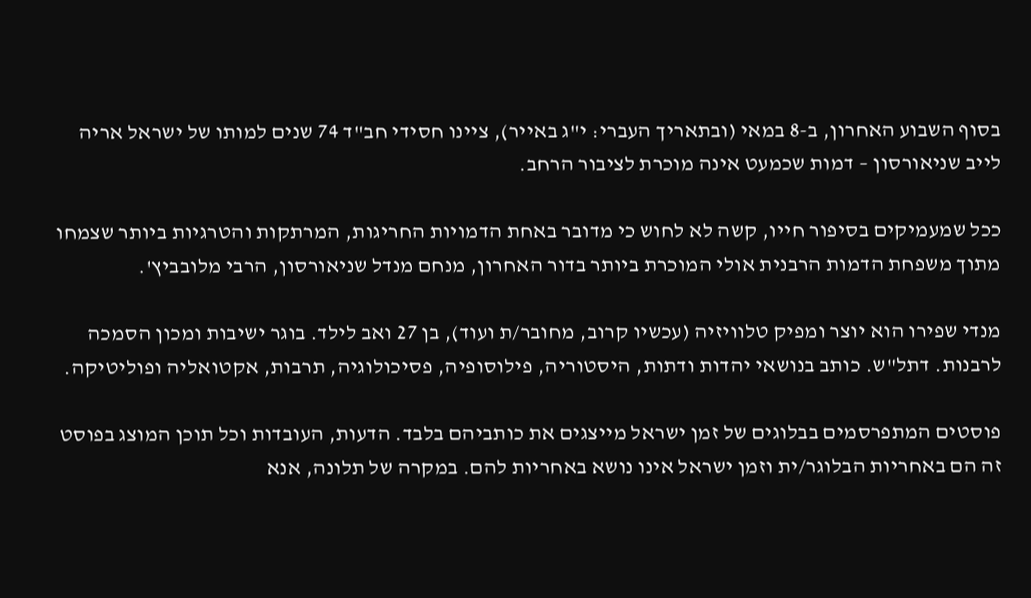בסוף השבוע האחרון, ב-8 במאי (ובתאריך העברי: י"ג באייר), ציינו חסידי חב"ד 74 שנים למותו של ישראל אריה לייב שניאורסון – דמות שכמעט אינה מוכרת לציבור הרחב.

ככל שמעמיקים בסיפור חייו, קשה לא לחוש כי מדובר באחת הדמויות החריגות, המרתקות והטרגיות ביותר שצמחו מתוך משפחת הדמות הרבנית אולי המוכרת ביותר בדור האחרון, מנחם מנדל שניאורסון, הרבי מלובביץ'.

מנדי שפירו הוא יוצר ומפיק טלוויזיה (עכשיו קרוב, מחובר/ת ועוד), בן 27 ואב לילד. בוגר ישיבות ומכון הסמכה לרבנות. דתל"ש. כותב בנושאי יהדות ודתות, היסטוריה, פילוסופיה, פסיכולוגיה, תרבות, אקטואליה ופוליטיקה.

פוסטים המתפרסמים בבלוגים של זמן ישראל מייצגים את כותביהם בלבד. הדעות, העובדות וכל תוכן המוצג בפוסט זה הם באחריות הבלוגר/ית וזמן ישראל אינו נושא באחריות להם. במקרה של תלונה, אנא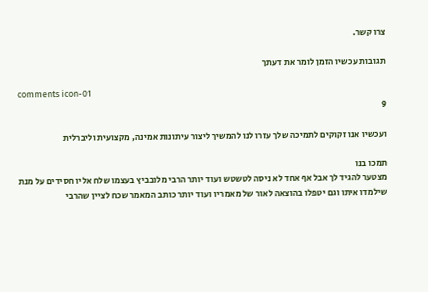צרו קשר.

תגובות עכשיו הזמן לומר את דעתך

comments icon-01
9

ועכשיו אנו זקוקים לתמיכה שלך עזרו לנו להמשיך ליצור עיתונות אמינה, מקצועית וליברלית

תמכו בנו
מצטער להגיד לך אבל אף אחד לא ניסה לטשטש ועוד יותר הרבי מלובביץ בעצמו שלח אליו חסידים על מנת שילמדו איתו וגם יטפלו בהוצאה לאור של מאמריו ועוד יותר כותב המאמר שכח לציין שהרבי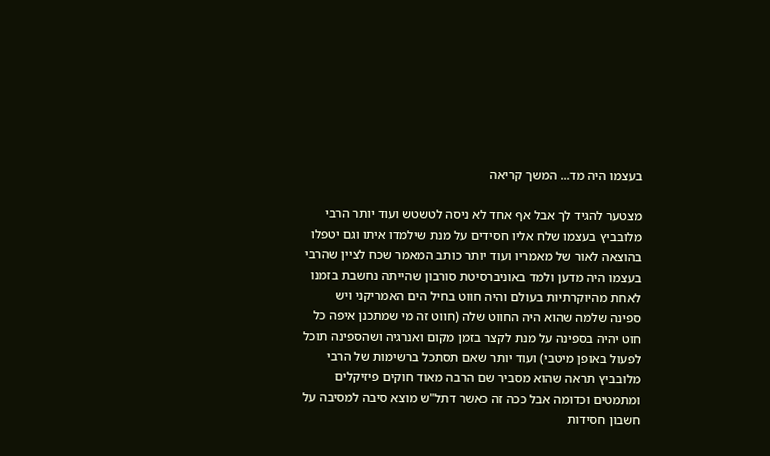בעצמו היה מד... המשך קריאה

מצטער להגיד לך אבל אף אחד לא ניסה לטשטש ועוד יותר הרבי מלובביץ בעצמו שלח אליו חסידים על מנת שילמדו איתו וגם יטפלו בהוצאה לאור של מאמריו ועוד יותר כותב המאמר שכח לציין שהרבי בעצמו היה מדען ולמד באוניברסיטת סורבון שהייתה נחשבת בזמנו לאחת מהיוקרתיות בעולם והיה חווט בחיל הים האמריקני ויש ספינה שלמה שהוא היה החווט שלה (חווט זה מי שמתכנן איפה כל חוט יהיה בספינה על מנת לקצר בזמן מקום ואנרגיה ושהספינה תוכל לפעול באופן מיטבי) ועוד יותר שאם תסתכל ברשימות של הרבי מלובביץ תראה שהוא מסביר שם הרבה מאוד חוקים פיזיקלים ומתמטים וכדומה אבל ככה זה כאשר דתל"ש מוצא סיבה למסיבה על חשבון חסידות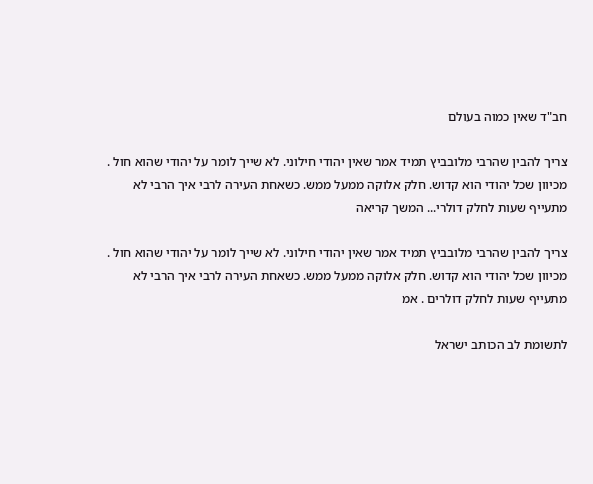חב"ד שאין כמוה בעולם

צריך להבין שהרבי מלובביץ תמיד אמר שאין יהודי חילוני. לא שייך לומר על יהודי שהוא חול . מכיוון שכל יהודי הוא קדוש. חלק אלוקה ממעל ממש. כשאחת העירה לרבי איך הרבי לא מתעייף שעות לחלק דולרי... המשך קריאה

צריך להבין שהרבי מלובביץ תמיד אמר שאין יהודי חילוני. לא שייך לומר על יהודי שהוא חול . מכיוון שכל יהודי הוא קדוש. חלק אלוקה ממעל ממש. כשאחת העירה לרבי איך הרבי לא מתעייף שעות לחלק דולרים . אמ

לתשומת לב הכותב ישראל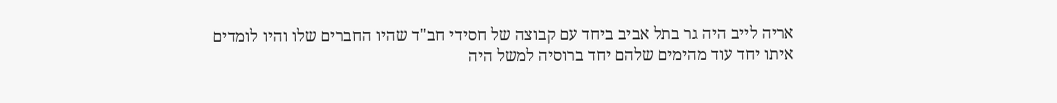אריה לייב היה גר בתל אביב ביחד עם קבוצה של חסידי חב"ד שהיו החברים שלו והיו לומדים איתו יחד עוד מהימים שלהם יחד ברוסיה למשל היה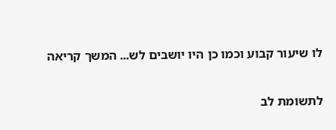לו שיעור קבוע וכמו כן היו יושבים לש... המשך קריאה

לתשומת לב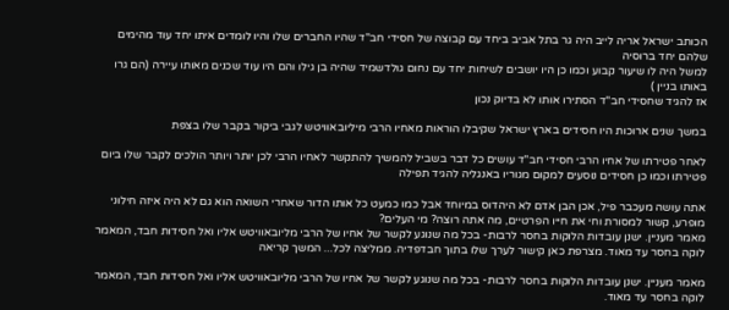הכותב ישראל אריה לייב היה גר בתל אביב ביחד עם קבוצה של חסידי חב"ד שהיו החברים שלו והיו לומדים איתו יחד עוד מהימים שלהם יחד ברוסיה
למשל היה לו שיעור קבוע וכמו כן היו יושבים לשיחות יחד עם נחום גולדשמיד שהיה בן גילו והם היו עוד שכנים מאותו עיירה (הם גרו באותו בניין )
אז להגיד שחסידי חב"ד הסתירו אותו לא בדיוק נכון

במשך שנים ארוכות היו חסידים בארץ ישראל שקיבלו הוראות מאחיו הרבי מיליובאוויטש לגבי ביקור בקבר שלו בצפת

לאחר פטירתו של אחיו הרבי חסידי חב"ד עושים כל דבר בשביל להמשיך להתקשר לאחיו הרבי לכן יותר ויותר הולכים לקבר שלו ביום פטירתו וכמו כן חסידים נוסעים למקום מגוריו באנגליה להגיד תפילה

אתה עושה מעכבר פיל, אכן הבן אדם לא היהדוס במיוחד אבל כמו כמעט כל אותו הדור שאחרי השואה הוא גם לא היה איזה חילוני מופרע, קשור למסורת וחי את חייו הפרטיים, מה אתה רוצה? מי העלים?
מאמר מעניין. ישנן עובדות הלוקות בחסר לרבות- בכל מה שנוגע לקשר של אחיו של הרבי מליובאוויטש אליו ואל חסידות חבד, המאמר לוקה בחסר עד מאוד. מצרפת כאן קישור לערך שלו בתוך חבדפדיה. ממליצה לכל... המשך קריאה

מאמר מעניין. ישנן עובדות הלוקות בחסר לרבות- בכל מה שנוגע לקשר של אחיו של הרבי מליובאוויטש אליו ואל חסידות חבד, המאמר לוקה בחסר עד מאוד.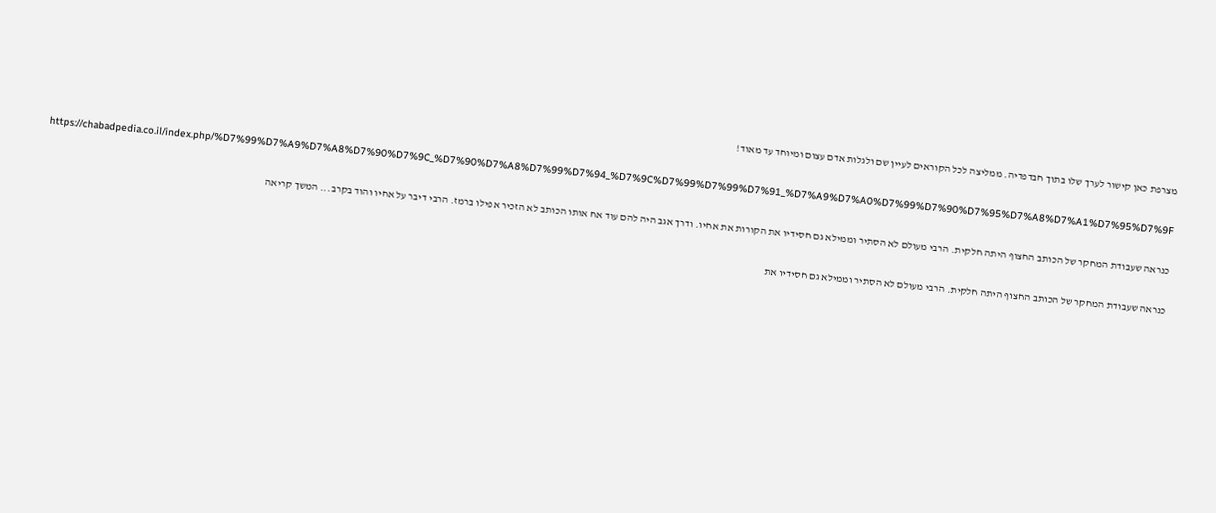מצרפת כאן קישור לערך שלו בתוך חבדפדיה. ממליצה לכל הקוראים לעיין שם ולגלות אדם עצום ומיוחד עד מאוד!

https://chabadpedia.co.il/index.php/%D7%99%D7%A9%D7%A8%D7%90%D7%9C_%D7%90%D7%A8%D7%99%D7%94_%D7%9C%D7%99%D7%99%D7%91_%D7%A9%D7%A0%D7%99%D7%90%D7%95%D7%A8%D7%A1%D7%95%D7%9F

כנראה שעבודת המחקר של הכותב החצוף היתה חלקית. הרבי מעולם לא הסתיר וממילא גם חסידיו את הקורות את אחיו. ודרך אגב היה להם עוד אח אותו הכותב לא הזכיר אפילו ברמז. הרבי דיבר על אחיו והוד בקרב... המשך קריאה

כנראה שעבודת המחקר של הכותב החצוף היתה חלקית. הרבי מעולם לא הסתיר וממילא גם חסידיו את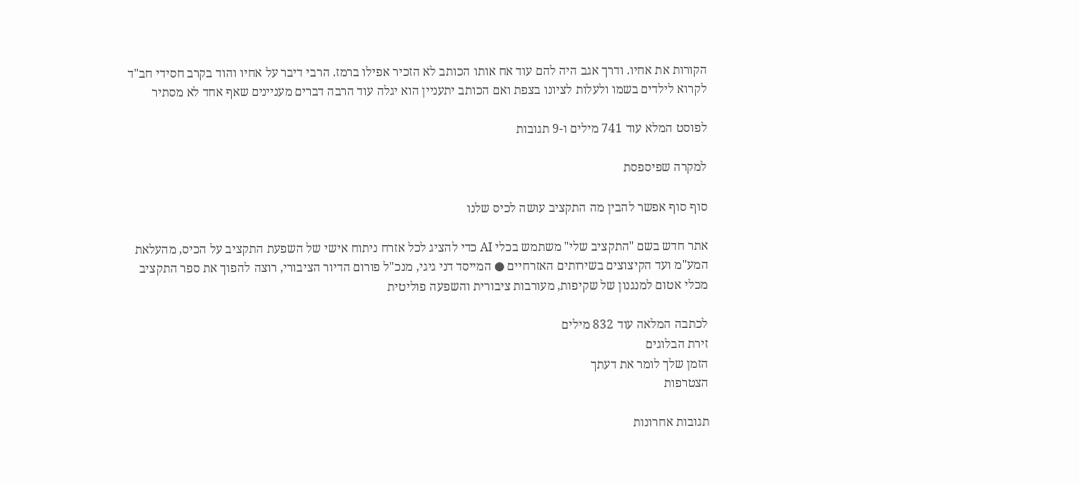הקורות את אחיו. ודרך אגב היה להם עוד אח אותו הכותב לא הזכיר אפילו ברמז. הרבי דיבר על אחיו והוד בקרב חסידי חב"ד לקרוא לילדים בשמו ולעלות לציונו בצפת ואם הכותב יתעניין הוא יגלה עוד הרבה דברים מעניינים שאף אחד לא מסתיר

לפוסט המלא עוד 741 מילים ו-9 תגובות

למקרה שפיספסת

סוף סוף אפשר להבין מה התקציב עושה לכיס שלנו

אתר חדש בשם "התקציב שלי" משתמש בכלי AI כדי להציג לכל אזרח ניתוח אישי של השפעת התקציב על הכיס, מהעלאת המע"מ ועד הקיצוצים בשירותים האזרחיים ● המייסד דני גיגי, מנכ"ל פורום הדיור הציבורי, רוצה להפוך את ספר התקציב מכלי אטום למנגנון של שקיפות, מעורבות ציבורית והשפעה פוליטית

לכתבה המלאה עוד 832 מילים
זירת הבלוגים
הזמן שלך לומר את דעתך
הצטרפות

תגובות אחרונות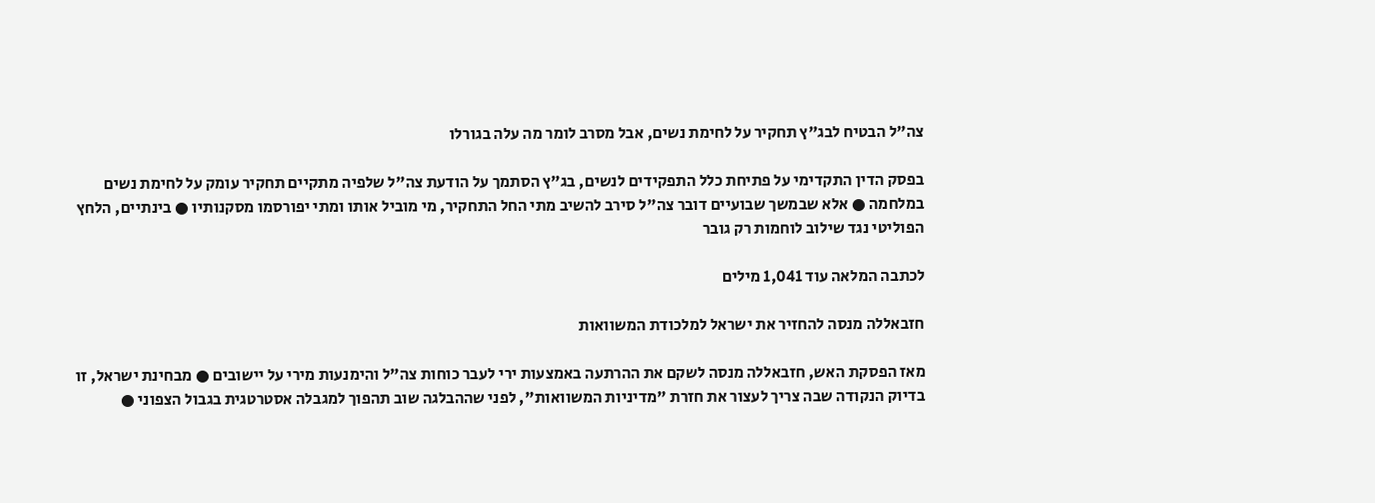צה"ל הבטיח לבג"ץ תחקיר על לחימת נשים, אבל מסרב לומר מה עלה בגורלו

בפסק הדין התקדימי על פתיחת כלל התפקידים לנשים, בג"ץ הסתמך על הודעת צה"ל שלפיה מתקיים תחקיר עומק על לחימת נשים במלחמה ● אלא שבמשך שבועיים דובר צה"ל סירב להשיב מתי החל התחקיר, מי מוביל אותו ומתי יפורסמו מסקנותיו ● בינתיים, הלחץ הפוליטי נגד שילוב לוחמות רק גובר

לכתבה המלאה עוד 1,041 מילים

חזבאללה מנסה להחזיר את ישראל למלכודת המשוואות

מאז הפסקת האש, חזבאללה מנסה לשקם את ההרתעה באמצעות ירי לעבר כוחות צה"ל והימנעות מירי על יישובים ● מבחינת ישראל, זו בדיוק הנקודה שבה צריך לעצור את חזרת "מדיניות המשוואות", לפני שההבלגה שוב תהפוך למגבלה אסטרטגית בגבול הצפוני ●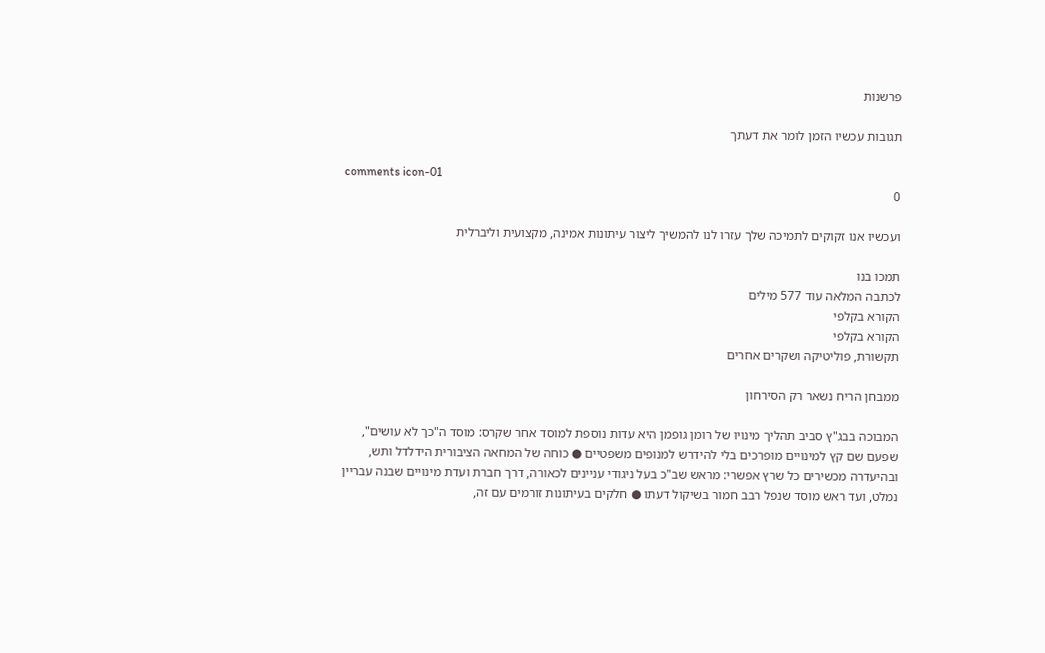פרשנות

תגובות עכשיו הזמן לומר את דעתך

comments icon-01
0

ועכשיו אנו זקוקים לתמיכה שלך עזרו לנו להמשיך ליצור עיתונות אמינה, מקצועית וליברלית

תמכו בנו
לכתבה המלאה עוד 577 מילים
הקורא בקלפי
הקורא בקלפי
תקשורת, פוליטיקה ושקרים אחרים

ממבחן הריח נשאר רק הסירחון

המבוכה בבג"ץ סביב תהליך מינויו של רומן גופמן היא עדות נוספת למוסד אחר שקרס: מוסד ה"כך לא עושים", שפעם שם קץ למינויים מופרכים בלי להידרש למנופים משפטיים ● כוחה של המחאה הציבורית הידלדל ותש, ובהיעדרה מכשירים כל שרץ אפשרי: מראש שב"כ בעל ניגודי עניינים לכאורה, דרך חברת ועדת מינויים שבנה עבריין נמלט, ועד ראש מוסד שנפל רבב חמור בשיקול דעתו ● חלקים בעיתונות זורמים עם זה,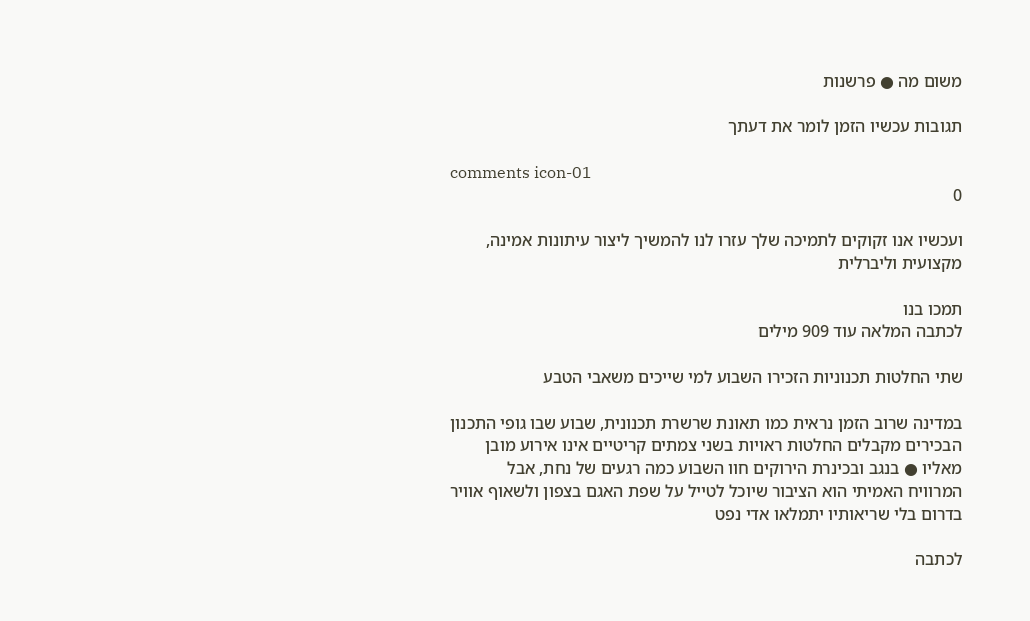משום מה ● פרשנות

תגובות עכשיו הזמן לומר את דעתך

comments icon-01
0

ועכשיו אנו זקוקים לתמיכה שלך עזרו לנו להמשיך ליצור עיתונות אמינה, מקצועית וליברלית

תמכו בנו
לכתבה המלאה עוד 909 מילים

שתי החלטות תכנוניות הזכירו השבוע למי שייכים משאבי הטבע

במדינה שרוב הזמן נראית כמו תאונת שרשרת תכנונית, שבוע שבו גופי התכנון הבכירים מקבלים החלטות ראויות בשני צמתים קריטיים אינו אירוע מובן מאליו ● בנגב ובכינרת הירוקים חוו השבוע כמה רגעים של נחת, אבל המרוויח האמיתי הוא הציבור שיוכל לטייל על שפת האגם בצפון ולשאוף אוויר בדרום בלי שריאותיו יתמלאו אדי נפט

לכתבה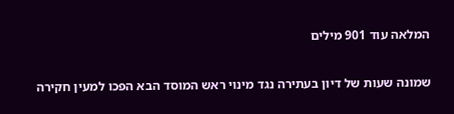המלאה עוד 901 מילים

שמונה שעות של דיון בעתירה נגד מינוי ראש המוסד הבא הפכו למעין חקירה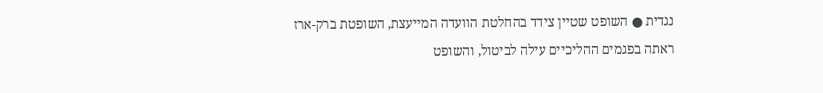נגדית ● השופט שטיין צידד בהחלטת הוועדה המייעצת, השופטת ברק-ארז ראתה בפגמים ההליכיים עילה לביטול, והשופט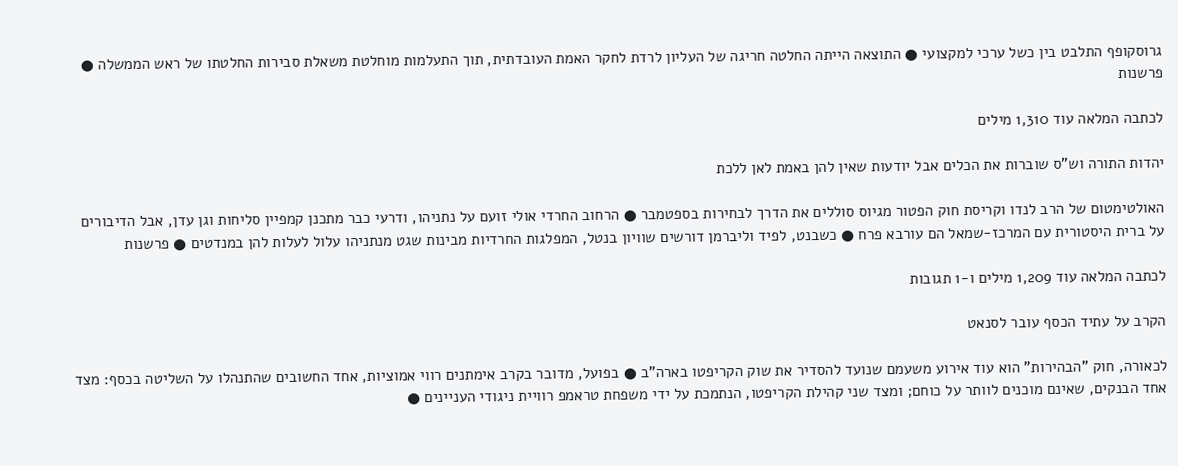גרוסקופף התלבט בין כשל ערכי למקצועי ● התוצאה הייתה החלטה חריגה של העליון לרדת לחקר האמת העובדתית, תוך התעלמות מוחלטת משאלת סבירות החלטתו של ראש הממשלה ● פרשנות

לכתבה המלאה עוד 1,310 מילים

יהדות התורה וש"ס שוברות את הכלים אבל יודעות שאין להן באמת לאן ללכת

האולטימטום של הרב לנדו וקריסת חוק הפטור מגיוס סוללים את הדרך לבחירות בספטמבר ● הרחוב החרדי אולי זועם על נתניהו, ודרעי כבר מתכנן קמפיין סליחות וגן עדן, אבל הדיבורים על ברית היסטורית עם המרכז-שמאל הם עורבא פרח ● כשבנט, לפיד וליברמן דורשים שוויון בנטל, המפלגות החרדיות מבינות שגט מנתניהו עלול לעלות להן במנדטים ● פרשנות

לכתבה המלאה עוד 1,209 מילים ו-1 תגובות

הקרב על עתיד הכסף עובר לסנאט

לכאורה, חוק "הבהירות" הוא עוד אירוע משעמם שנועד להסדיר את שוק הקריפטו בארה"ב ● בפועל, מדובר בקרב אימתנים רווי אמוציות, אחד החשובים שהתנהלו על השליטה בכסף: מצד אחד הבנקים, שאינם מוכנים לוותר על כוחם; ומצד שני קהילת הקריפטו, הנתמכת על ידי משפחת טראמפ רוויית ניגודי העניינים ●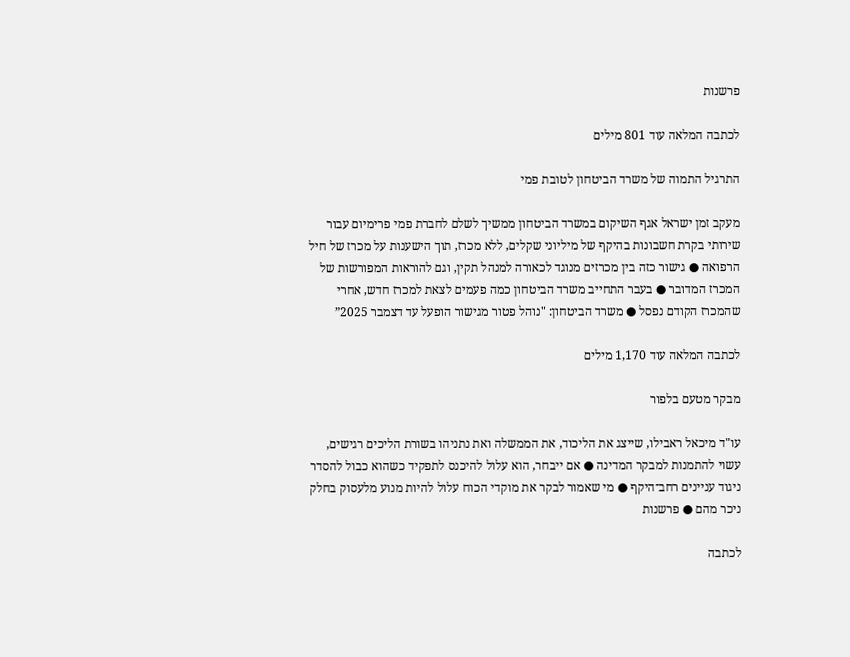פרשנות

לכתבה המלאה עוד 801 מילים

התרגיל התמוה של משרד הביטחון לטובת פמי

מעקב זמן ישראל אגף השיקום במשרד הביטחון ממשיך לשלם לחברת פמי פרימיום עבור שירותי בקרת חשבונות בהיקף של מיליוני שקלים, ללא מכרז, תוך הישענות על מכרז של חיל הרפואה ● גישור כזה בין מכרזים מנוגד לכאורה למנהל תקין, וגם להוראות המפורשות של המכרז המדובר ● בעבר התחייב משרד הביטחון כמה פעמים לצאת למכרז חדש, אחרי שהמכרז הקודם נפסל ● משרד הביטחון: "נוהל פטור מגישור הופעל עד דצמבר 2025”

לכתבה המלאה עוד 1,170 מילים

מבקר מטעם בלפור

עו"ד מיכאל ראבילו, שייצג את הליכוד, את הממשלה ואת נתניהו בשורת הליכים רגישים, עשוי להתמנות למבקר המדינה ● אם ייבחר, הוא עלול להיכנס לתפקיד כשהוא כבול להסדר ניגוד עניינים רחב־היקף ● מי שאמור לבקר את מוקדי הכוח עלול להיות מנוע מלעסוק בחלק ניכר מהם ● פרשנות

לכתבה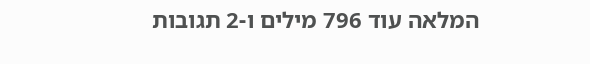המלאה עוד 796 מילים ו-2 תגובות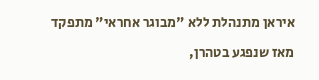איראן מתנהלת ללא "מבוגר אחראי" מתפקד

מאז שנפגע בטהרן,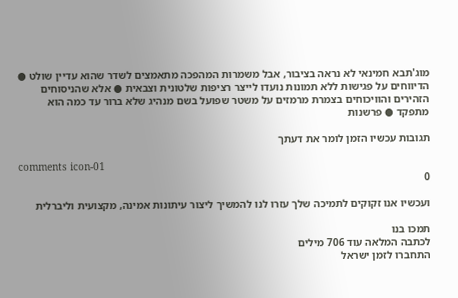מוג'תבא חמינאי לא נראה בציבור, אבל משמרות המהפכה מתאמצים לשדר שהוא עדיין שולט ● הדיווחים על פגישות ללא תמונות נועדו לייצר רציפות שלטונית וצבאית ● אלא שהניסוחים הזהירים והוויכוחים בצמרת מרמזים על משטר שפועל בשם מנהיג שלא ברור עד כמה הוא מתפקד ● פרשנות

תגובות עכשיו הזמן לומר את דעתך

comments icon-01
0

ועכשיו אנו זקוקים לתמיכה שלך עזרו לנו להמשיך ליצור עיתונות אמינה, מקצועית וליברלית

תמכו בנו
לכתבה המלאה עוד 706 מילים
התחברו לזמן ישראל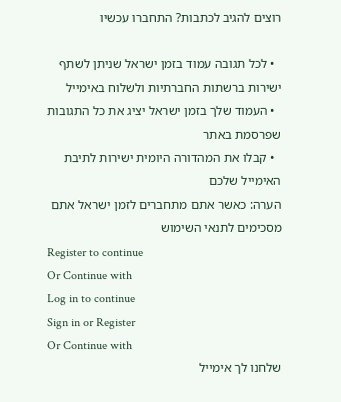רוצים להגיב לכתבות? התחברו עכשיו

  • לכל תגובה עמוד בזמן ישראל שניתן לשתף ישירות ברשתות החברתיות ולשלוח באימייל
  • העמוד שלך בזמן ישראל יציג את כל התגובות שפרסמת באתר
  • קבלו את המהדורה היומית ישירות לתיבת האימייל שלכם
הערה: כאשר אתם מתחברים לזמן ישראל אתם מסכימים לתנאי השימוש
Register to continue
Or Continue with
Log in to continue
Sign in or Register
Or Continue with
שלחנו לך אימייל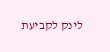לינק לקביעת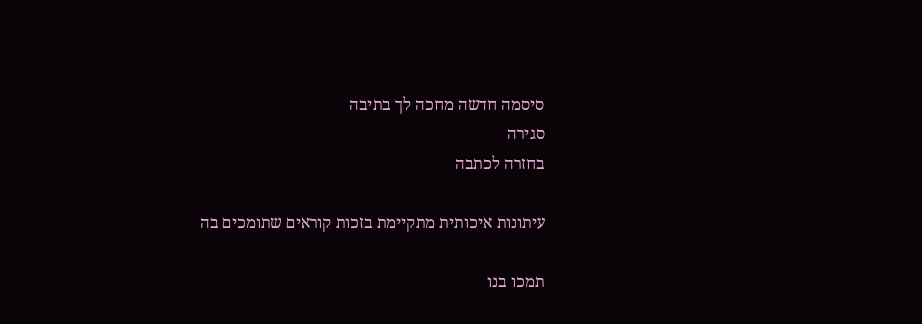סיסמה חדשה מחכה לך בתיבה
סגירה
בחזרה לכתבה

עיתונות איכותית מתקיימת בזכות קוראים שתומכים בה

תמכו בנו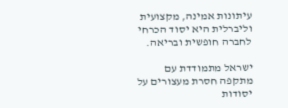עיתונות אמינה, מקצועית וליברלית היא יסוד הכרחי לחברה חופשית ובריאה.

ישראל מתמודדת עם מתקפה חסרת מעצורים על יסודות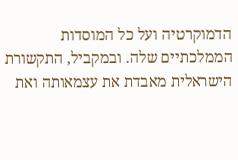הדמוקרטיה ועל כל המוסדות הממלכתיים שלה. ובמקביל, התקשורת הישראלית מאבדת את עצמאותה ואת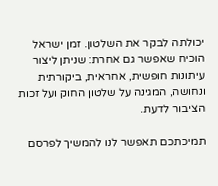יכולתה לבקר את השלטון. זמן ישראל הוכיח שאפשר גם אחרת: שניתן ליצור עיתונות חופשית, אחראית, ביקורתית ונחושה, המגינה על שלטון החוק ועל זכות הציבור לדעת.

תמיכתכם תאפשר לנו להמשיך לפרסם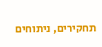תחקירים, ניתוחים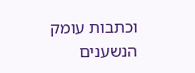וכתבות עומק הנשענים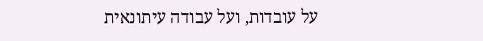על עובדות, ועל עבודה עיתונאית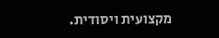מקצועית ויסודית.